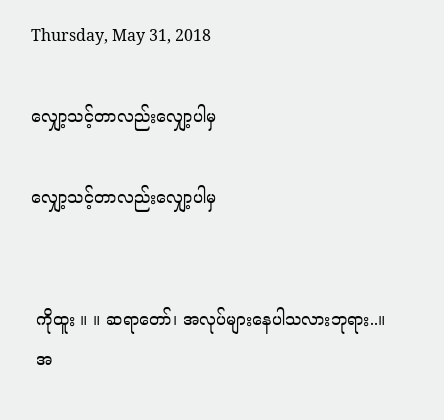Thursday, May 31, 2018

လျှော့သင့်တာလည်းလျှော့ပါမှ

လျှော့သင့်တာလည်းလျှော့ပါမှ


 ကိုထူး ။ ။ ဆရာတော်၊ အလုပ်များနေပါသလားဘုရား..။
 အ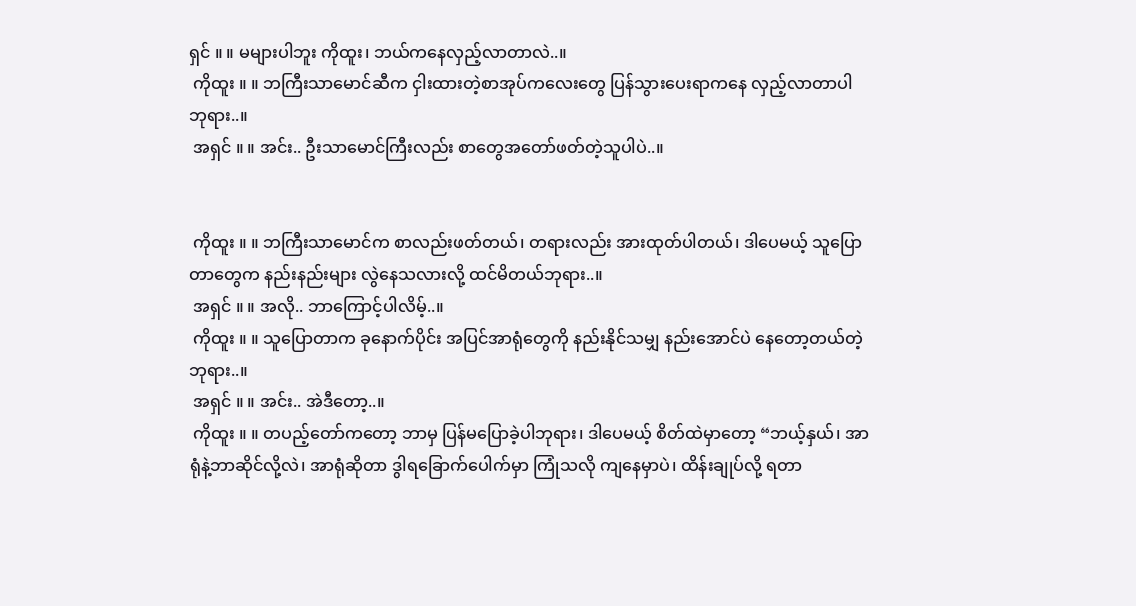ရှင် ။ ။ မများပါဘူး ကိုထူး၊ ဘယ်ကနေလှည့်လာတာလဲ..။
 ကိုထူး ။ ။ ဘကြီးသာမောင်ဆီက ငှါးထားတဲ့စာအုပ်ကလေးတွေ ပြန်သွားပေးရာကနေ လှည့်လာတာပါ ဘုရား..။
 အရှင် ။ ။ အင်း.. ဦးသာမောင်ကြီးလည်း စာတွေအတော်ဖတ်တဲ့သူပါပဲ..။


 ကိုထူး ။ ။ ဘကြီးသာမောင်က စာလည်းဖတ်တယ်၊ တရားလည်း အားထုတ်ပါတယ်၊ ဒါပေမယ့် သူပြောတာတွေက နည်းနည်းများ လွဲနေသလားလို့ ထင်မိတယ်ဘုရား..။
 အရှင် ။ ။ အလို.. ဘာကြောင့်ပါလိမ့်..။
 ကိုထူး ။ ။ သူပြောတာက ခုနောက်ပိုင်း အပြင်အာရုံတွေကို နည်းနိုင်သမျှ နည်းအောင်ပဲ နေတော့တယ်တဲ့ ဘုရား..။
 အရှင် ။ ။ အင်း.. အဲဒီတော့..။
 ကိုထူး ။ ။ တပည့်တော်ကတော့ ဘာမှ ပြန်မပြောခဲ့ပါဘုရား၊ ဒါပေမယ့် စိတ်ထဲမှာတော့ “ဘယ့်နှယ်၊ အာရုံနဲ့ဘာဆိုင်လို့လဲ၊ အာရုံဆိုတာ ဒွါရခြောက်ပေါက်မှာ ကြုံသလို ကျနေမှာပဲ၊ ထိန်းချုပ်လို့ ရတာ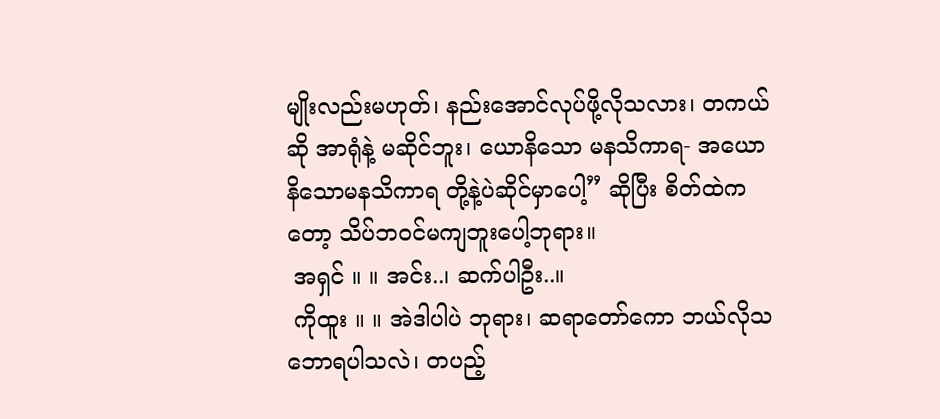မျိုးလည်းမဟုတ်၊ နည်းအောင်လုပ်ဖို့လိုသလား၊ တကယ်ဆို အာရုံနဲ့ မဆိုင်ဘူး၊ ယောနိသော မနသိကာရ- အယောနိသောမနသိကာရ တို့နဲ့ပဲဆိုင်မှာပေါ့” ဆိုပြီး စိတ်ထဲကတော့ သိပ်ဘဝင်မကျဘူးပေါ့ဘုရား။
 အရှင် ။ ။ အင်း..၊ ဆက်ပါဦး..။
 ကိုထူး ။ ။ အဲဒါပါပဲ ဘုရား၊ ဆရာတော်ကော ဘယ်လိုသဘောရပါသလဲ၊ တပည့်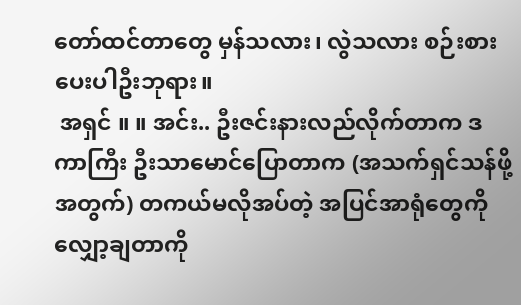တော်ထင်တာတွေ မှန်သလား၊ လွဲသလား စဉ်းစားပေးပါဦးဘုရား။
 အရှင် ။ ။ အင်း.. ဦးဇင်းနားလည်လိုက်တာက ဒကာကြီး ဦးသာမောင်ပြောတာက (အသက်ရှင်သန်ဖို့ အတွက်) တကယ်မလိုအပ်တဲ့ အပြင်အာရုံတွေကို လျှော့ချတာကို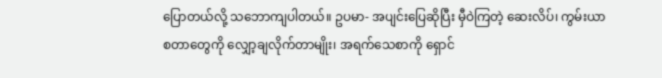ပြောတယ်လို့ သဘောကျပါတယ်။ ဥပမာ- အပျင်းပြေဆိုပြီး မှီဝဲကြတဲ့ ဆေးလိပ်၊ ကွမ်းယာ စတာတွေကို လျှော့ချလိုက်တာမျိုး၊ အရက်သေစာကို ရှောင်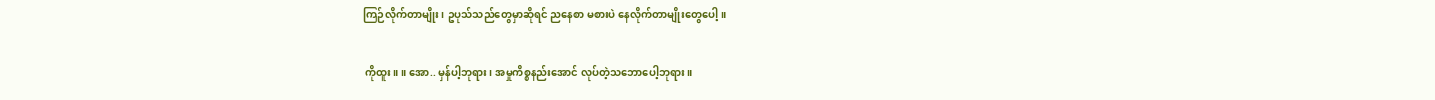ကြဉ်လိုက်တာမျိုး၊ ဥပုသ်သည်တွေမှာဆိုရင် ညနေစာ မစားပဲ နေလိုက်တာမျိုးတွေပေါ့။

 ကိုထူး ။ ။ အော.. မှန်ပါ့ဘုရား၊ အမှုကိစ္စနည်းအောင် လုပ်တဲ့သဘောပေါ့ဘုရား။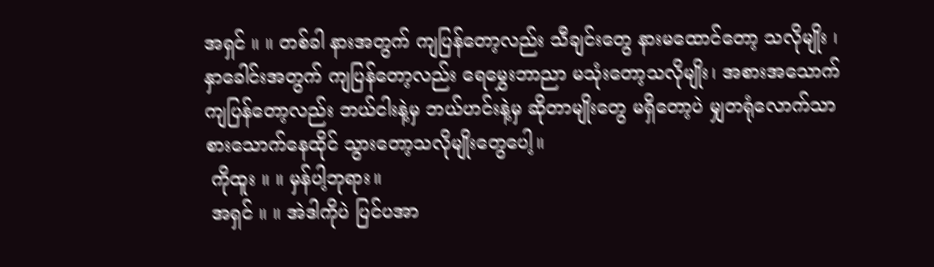အရှင် ။ ။ တစ်ခါ နားအတွက် ကျပြန်တော့လည်း သီချင်းတွေ နားမထောင်တော့ သလိုမျိုး ၊ နှာခေါင်းအတွက် ကျပြန်တော့လည်း ရေမွှေးဘာညာ မသုံးတော့သလိုမျိုး၊ အစားအသောက် ကျပြန်တော့လည်း ဘယ်ငါးနဲ့မှ ဘယ်ဟင်းနဲ့မှ ဆိုတာမျိုးတွေ မရှိတော့ပဲ မျှတရုံလောက်သာ စားသောက်နေထိုင် သွားတော့သလိုမျိုးတွေပေါ့။
 ကိုထူး ။ ။ မှန်ပါ့ဘုရား။
 အရှင် ။ ။ အဲဒါကိုပဲ ပြင်ပအာ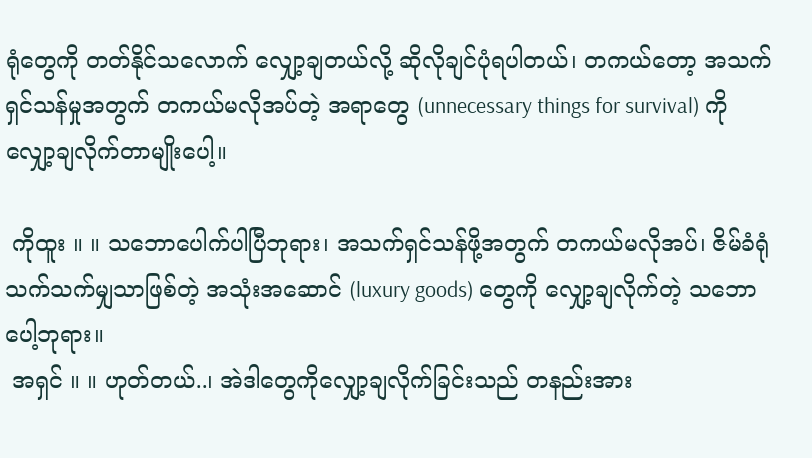ရုံတွေကို တတ်နိုင်သလောက် လျှော့ချတယ်လို့ ဆိုလိုချင်ပုံရပါတယ်၊ တကယ်တော့ အသက်ရှင်သန်မှုအတွက် တကယ်မလိုအပ်တဲ့ အရာတွေ (unnecessary things for survival) ကို လျှော့ချလိုက်တာမျိုးပေါ့။

 ကိုထူး ။ ။ သဘောပေါက်ပါပြီဘုရား၊ အသက်ရှင်သန်ဖို့အတွက် တကယ်မလိုအပ်၊ ဇိမ်ခံရုံ သက်သက်မျှသာဖြစ်တဲ့ အသုံးအဆောင် (luxury goods) တွေကို လျှော့ချလိုက်တဲ့ သဘောပေါ့ဘုရား။
 အရှင် ။ ။ ဟုတ်တယ်..၊ အဲဒါတွေကိုလျှော့ချလိုက်ခြင်းသည် တနည်းအား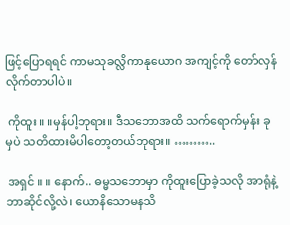ဖြင့်ပြောရရင် ကာမသုခလ္လိကာနုယောဂ အကျင့်ကို တော်လှန်လိုက်တာပါပဲ။

 ကိုထူး ။ ။မှန်ပါ့ဘုရား။ ဒီသဘောအထိ သက်ရောက်မှန်း ခုမှပဲ သတိထားမိပါတော့တယ်ဘုရား။ ………..

 အရှင် ။ ။ နောက်.. ဓမ္မသဘောမှာ ကိုထူးပြောခဲ့သလို အာရုံနဲ့ဘာဆိုင်လို့လဲ၊ ယောနိသောမနသိ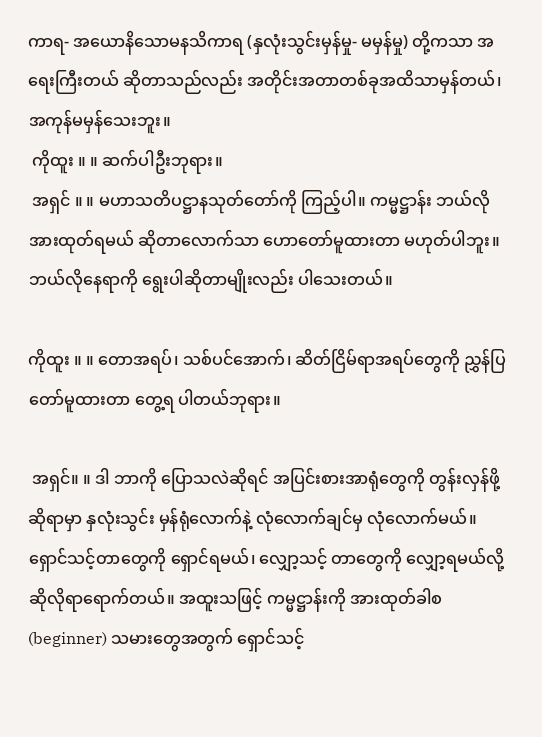ကာရ- အယောနိသောမနသိကာရ (နှလုံးသွင်းမှန်မှု- မမှန်မှု) တို့ကသာ အရေးကြီးတယ် ဆိုတာသည်လည်း အတိုင်းအတာတစ်ခုအထိသာမှန်တယ်၊ အကုန်မမှန်သေးဘူး။
 ကိုထူး ။ ။ ဆက်ပါဦးဘုရား။
 အရှင် ။ ။ မဟာသတိပဋ္ဌာနသုတ်တော်ကို ကြည့်ပါ။ ကမ္မဋ္ဌာန်း ဘယ်လိုအားထုတ်ရမယ် ဆိုတာလောက်သာ ဟောတော်မူထားတာ မဟုတ်ပါဘူး။ ဘယ်လိုနေရာကို ရွေးပါဆိုတာမျိုးလည်း ပါသေးတယ်။

ကိုထူး ။ ။ တောအရပ်၊ သစ်ပင်အောက်၊ ဆိတ်ငြိမ်ရာအရပ်တွေကို ညွှန်ပြတော်မူထားတာ တွေ့ရ ပါတယ်ဘုရား။

 အရှင်။ ။ ဒါ ဘာကို ပြောသလဲဆိုရင် အပြင်းစားအာရုံတွေကို တွန်းလှန်ဖို့ဆိုရာမှာ နှလုံးသွင်း မှန်ရုံလောက်နဲ့ လုံလောက်ချင်မှ လုံလောက်မယ်။ ရှောင်သင့်တာတွေကို ရှောင်ရမယ်၊ လျှော့သင့် တာတွေကို လျှော့ရမယ်လို့ ဆိုလိုရာရောက်တယ်။ အထူးသဖြင့် ကမ္မဋ္ဌာန်းကို အားထုတ်ခါစ (beginner) သမားတွေအတွက် ရှောင်သင့်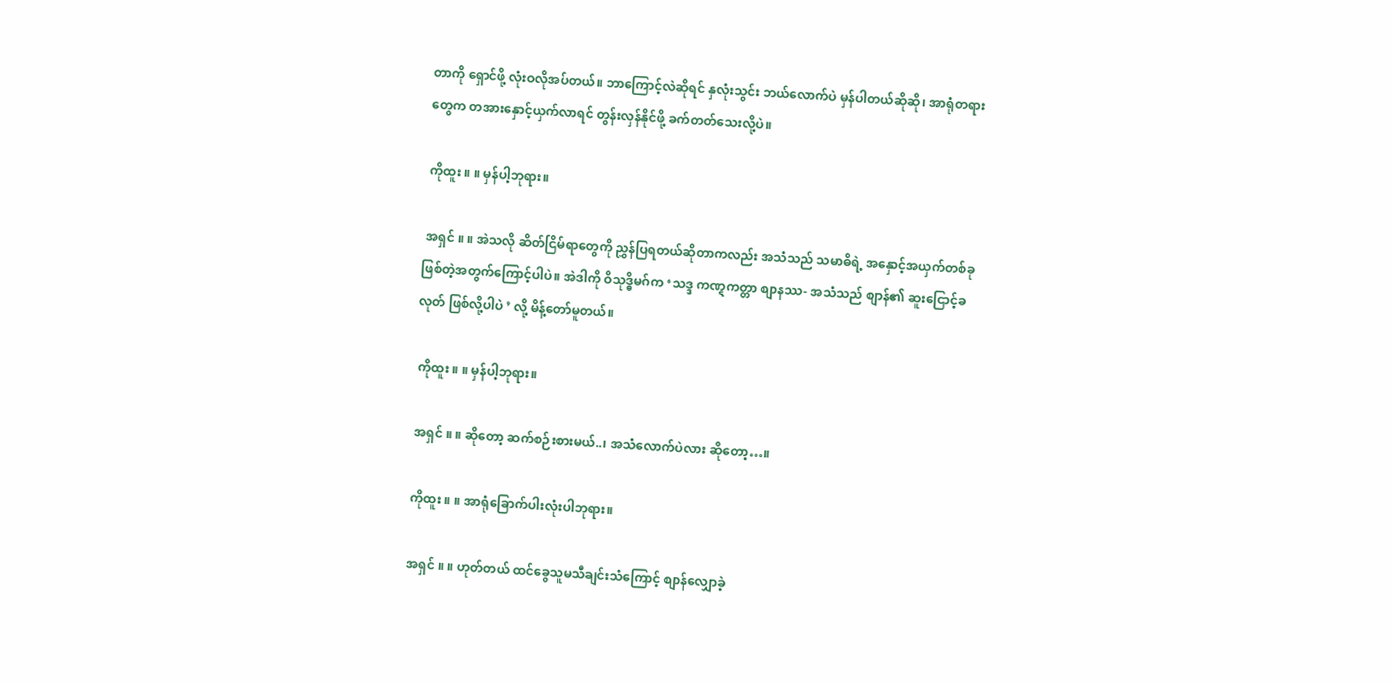တာကို ရှောင်ဖို့ လုံးဝလိုအပ်တယ်။ ဘာကြောင့်လဲဆိုရင် နှလုံးသွင်း ဘယ်လောက်ပဲ မှန်ပါတယ်ဆိုဆို၊ အာရုံတရားတွေက တအားနှောင့်ယှက်လာရင် တွန်းလှန်နိုင်ဖို့ ခက်တတ်သေးလို့ပဲ။

 ကိုထူး ။ ။ မှန်ပါ့ဘုရား။

 အရှင် ။ ။ အဲသလို ဆိတ်ငြိမ်ရာတွေကို ညွှန်ပြရတယ်ဆိုတာကလည်း အသံသည် သမာဓိရဲ့ အနှောင့်အယှက်တစ်ခု ဖြစ်တဲ့အတွက်ကြောင့်ပါပဲ။ အဲဒါကို ဝိသုဒ္ဓိမဂ်က ‘သဒ္ဒ ကဏ္ဋကတ္တာ စျာနဿ- အသံသည် စျာန်၏ ဆူးငြောင့်ခလုတ် ဖြစ်လို့ပါပဲ ’ လို့ မိန့်တော်မူတယ်။

 ကိုထူး ။ ။ မှန်ပါ့ဘုရား။

 အရှင် ။ ။ ဆိုတော့ ဆက်စဉ်းစားမယ်..၊ အသံလောက်ပဲလား ဆိုတော့…။

 ကိုထူး ။ ။ အာရုံခြောက်ပါးလုံးပါဘုရား။

 အရှင် ။ ။ ဟုတ်တယ် ထင်ခွေသူမသီချင်းသံကြောင့် စျာန်လျှောခဲ့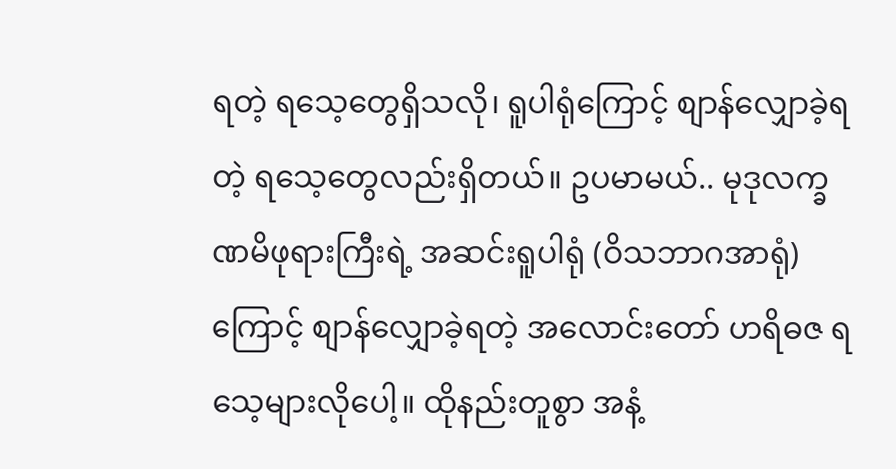ရတဲ့ ရသေ့တွေရှိသလို၊ ရူပါရုံကြောင့် စျာန်လျှောခဲ့ရတဲ့ ရသေ့တွေလည်းရှိတယ်။ ဥပမာမယ်.. မုဒုလက္ခဏမိဖုရားကြီးရဲ့ အဆင်းရူပါရုံ (ဝိသဘာဂအာရုံ)ကြောင့် စျာန်လျှောခဲ့ရတဲ့ အလောင်းတော် ဟရိဓဇ ရသေ့များလိုပေါ့။ ထိုနည်းတူစွာ အနံ့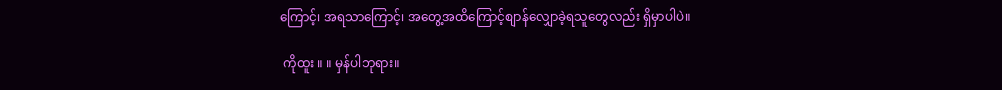ကြောင့်၊ အရသာကြောင့်၊ အတွေ့အထိကြောင့်စျာန်လျှောခဲ့ရသူတွေလည်း ရှိမှာပါပဲ။

 ကိုထူး ။ ။ မှန်ပါဘုရား။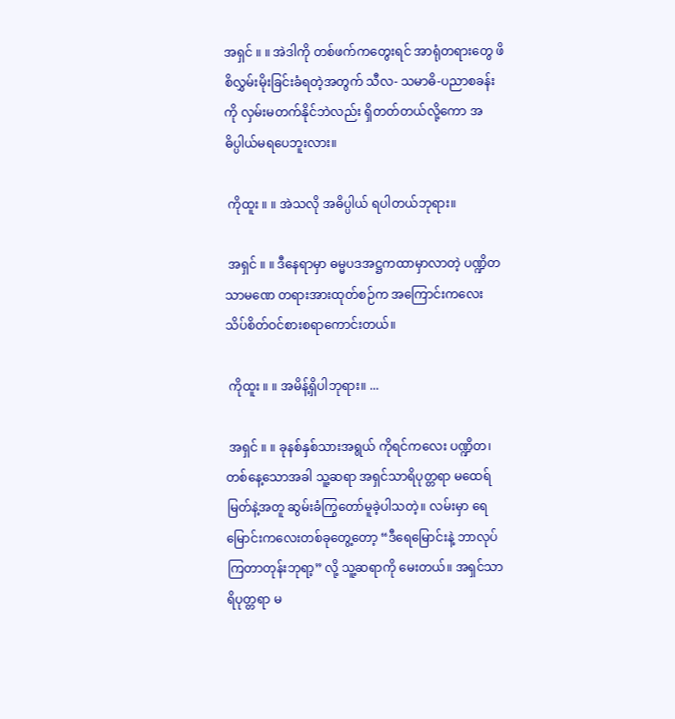အရှင် ။ ။ အဲဒါကို တစ်ဖက်ကတွေးရင် အာရုံတရားတွေ ဖိစိလွှမ်းမိုးခြင်းခံရတဲ့အတွက် သီလ- သမာဓိ-ပညာစခန်းကို လှမ်းမတက်နိုင်ဘဲလည်း ရှိတတ်တယ်လို့ကော အဓိပ္ပါယ်မရပေဘူးလား။

 ကိုထူး ။ ။ အဲသလို အဓိပ္ပါယ် ရပါတယ်ဘုရား။

 အရှင် ။ ။ ဒီနေရာမှာ ဓမ္မပဒအဋ္ဌကထာမှာလာတဲ့ ပဏ္ဍိတသာမဏေ တရားအားထုတ်စဉ်က အကြောင်းကလေး သိပ်စိတ်ဝင်စားစရာကောင်းတယ်။

 ကိုထူး ။ ။ အမိန့်ရှိပါဘုရား။ ...

 အရှင် ။ ။ ခုနစ်နှစ်သားအရွယ် ကိုရင်ကလေး ပဏ္ဍိတ၊ တစ်နေ့သောအခါ သူ့ဆရာ အရှင်သာရိပုတ္တရာ မထေရ်မြတ်နဲ့အတူ ဆွမ်းခံကြွတော်မူခဲ့ပါသတဲ့။ လမ်းမှာ ရေမြောင်းကလေးတစ်ခုတွေ့တော့ “ဒီရေမြောင်းနဲ့ ဘာလုပ်ကြတာတုန်းဘုရာ့” လို့ သူ့ဆရာကို မေးတယ်။ အရှင်သာရိပုတ္တရာ မ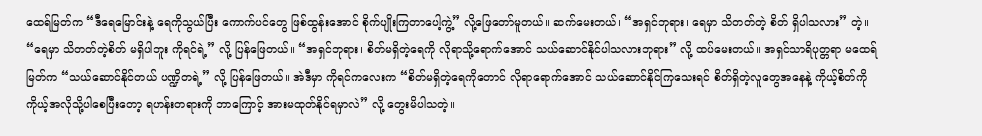ထေရ်မြတ်က “ဒီရေမြောင်းနဲ့ ရေကိုသွယ်ပြီး ကောက်ပင်တွေ ဖြစ်ထွန်းအောင် စိုက်ပျိုးကြတာပေါ့ကွဲ့” လို့ဖြေတော်မူတယ်။ ဆက်မေးတယ်၊ “အရှင်ဘုရား၊ ရေမှာ သိတတ်တဲ့ စိတ် ရှိပါသလား” တဲ့။ “ရေမှာ သိတတ်တဲ့စိတ် မရှိပါဘူး ကိုရင်ရဲ့” လို့ ပြန်ဖြေတယ်။ “အရှင်ဘုရား၊ စိတ်မရှိတဲ့ရေကို လိုရာသို့ရောက်အောင် သယ်ဆောင်နိုင်ပါသလားဘုရား” လို့ ထပ်မေးတယ်။ အရှင်သာရိပုတ္တရာ မထေရ်မြတ်က “သယ်ဆောင်နိုင်တယ် ပဏ္ဍိတရဲ့” လို့ ပြန်ဖြေတယ်။ အဲဒီမှာ ကိုရင်ကလေးက “စိတ်မရှိတဲ့ရေကိုတောင် လိုရာရောက်အောင် သယ်ဆောင်နိုင်ကြသေးရင် စိတ်ရှိတဲ့လူတွေအနေနဲ့ ကိုယ့်စိတ်ကို ကိုယ့်အလိုသို့ပါစေပြီးတော့ ရဟန်းတရားကို ဘာကြောင့် အားမထုတ်နိုင်ရမှာလဲ” လို့ တွေးမိပါသတဲ့။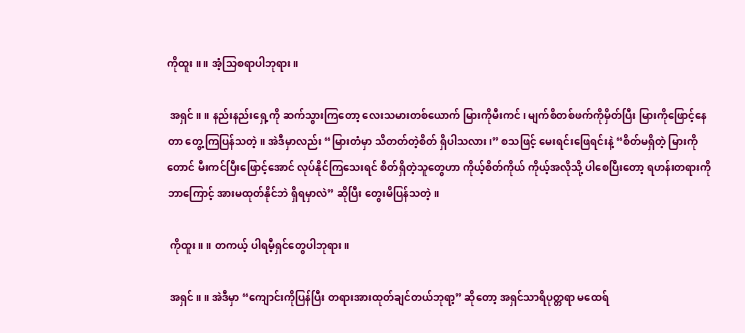ကိုထူး ။ ။ အံ့သြစရာပါဘုရား။

 အရှင် ။ ။ နည်းနည်းရှေ့ကို ဆက်သွားကြတော့ လေးသမားတစ်ယောက် မြားကိုမီးကင်၊ မျက်စိတစ်ဖက်ကိုမှိတ်ပြီး မြားကိုဖြောင့်နေတာ တွေ့ကြပြန်သတဲ့။ အဲဒီမှာလည်း “မြားတံမှာ သိတတ်တဲ့စိတ် ရှိပါသလား၊” စသဖြင့် မေးရင်းဖြေရင်းနဲ့ “စိတ်မရှိတဲ့ မြားကိုတောင် မီးကင်ပြီးဖြောင့်အောင် လုပ်နိုင်ကြသေးရင် စိတ်ရှိတဲ့သူတွေဟာ ကိုယ့်စိတ်ကိုယ် ကိုယ့်အလိုသို့ ပါစေပြီးတော့ ရဟန်းတရားကို ဘာကြောင့် အားမထုတ်နိုင်ဘဲ ရှိရမှာလဲ” ဆိုပြီး တွေးမိပြန်သတဲ့။

 ကိုထူး ။ ။ တကယ့် ပါရမီ့ရှင်တွေပါဘုရား။

 အရှင် ။ ။ အဲဒီမှာ “ကျောင်းကိုပြန်ပြီး တရားအားထုတ်ချင်တယ်ဘုရာ့” ဆိုတော့ အရှင်သာရိပုတ္တရာ မထေရ်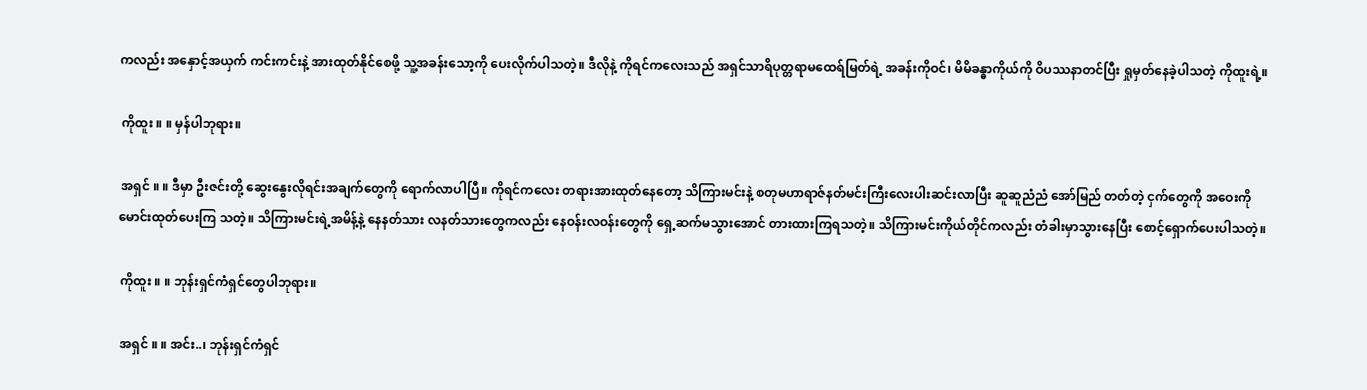ကလည်း အနှောင့်အယှက် ကင်းကင်းနဲ့ အားထုတ်နိုင်စေဖို့ သူ့အခန်းသော့ကို ပေးလိုက်ပါသတဲ့။ ဒီလိုနဲ့ ကိုရင်ကလေးသည် အရှင်သာရိပုတ္တရာမထေရ်မြတ်ရဲ့ အခန်းကိုဝင်၊ မိမိခန္ဓာကိုယ်ကို ဝိပဿနာတင်ပြီး ရှုမှတ်နေခဲ့ပါသတဲ့ ကိုထူးရဲ့။

 ကိုထူး ။ ။ မှန်ပါဘုရား။

 အရှင် ။ ။ ဒီမှာ ဦးဇင်းတို့ ဆွေးနွေးလိုရင်းအချက်တွေကို ရောက်လာပါပြီ။ ကိုရင်ကလေး တရားအားထုတ်နေတော့ သိကြားမင်းနဲ့ စတုမဟာရာဇ်နတ်မင်းကြီးလေးပါးဆင်းလာပြီး ဆူဆူညံညံ အော်မြည် တတ်တဲ့ ငှက်တွေကို အဝေးကို မောင်းထုတ်ပေးကြ သတဲ့။ သိကြားမင်းရဲ့အမိန့်နဲ့ နေနတ်သား လနတ်သားတွေကလည်း နေဝန်းလဝန်းတွေကို ရှေ့ဆက်မသွားအောင် တားထားကြရသတဲ့။ သိကြားမင်းကိုယ်တိုင်ကလည်း တံခါးမှာသွားနေပြီး စောင့်ရှောက်ပေးပါသတဲ့။

 ကိုထူး ။ ။ ဘုန်းရှင်ကံရှင်တွေပါဘုရား။

 အရှင် ။ ။ အင်း..၊ ဘုန်းရှင်ကံရှင်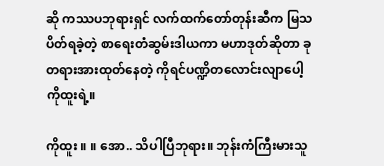ဆို ကဿပဘုရားရှင် လက်ထက်တော်တုန်းဆီက မြသပိတ်ရခဲ့တဲ့ စာရေးတံဆွမ်းဒါယကာ မဟာဒုတ်ဆိုတာ ခု တရားအားထုတ်နေတဲ့ ကိုရင်ပဏ္ဍိတလောင်းလျာပေါ့ ကိုထူးရဲ့။

ကိုထူး ။ ။ အော.. သိပါပြီဘုရား။ ဘုန်းကံကြီးမားသူ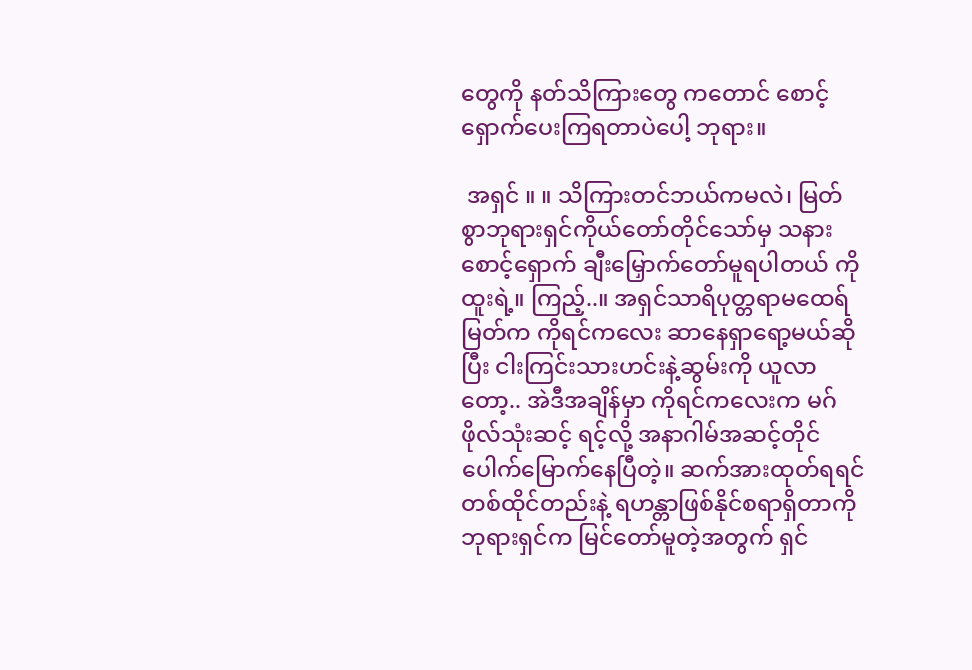တွေကို နတ်သိကြားတွေ ကတောင် စောင့်ရှောက်ပေးကြရတာပဲပေါ့ ဘုရား။

 အရှင် ။ ။ သိကြားတင်ဘယ်ကမလဲ၊ မြတ်စွာဘုရားရှင်ကိုယ်တော်တိုင်သော်မှ သနားစောင့်ရှောက် ချီးမြှောက်တော်မူရပါတယ် ကိုထူးရဲ့။ ကြည့်..။ အရှင်သာရိပုတ္တရာမထေရ်မြတ်က ကိုရင်ကလေး ဆာနေရှာရော့မယ်ဆိုပြီး ငါးကြင်းသားဟင်းနဲ့ဆွမ်းကို ယူလာတော့.. အဲဒီအချိန်မှာ ကိုရင်ကလေးက မဂ်ဖိုလ်သုံးဆင့် ရင့်လို့ အနာဂါမ်အဆင့်တိုင် ပေါက်မြောက်နေပြီတဲ့။ ဆက်အားထုတ်ရရင် တစ်ထိုင်တည်းနဲ့ ရဟန္တာဖြစ်နိုင်စရာရှိတာကို ဘုရားရှင်က မြင်တော်မူတဲ့အတွက် ရှင်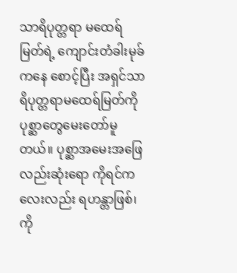သာရိပုတ္တရာ မထေရ်မြတ်ရဲ့ ကျောင်းတံခါးမုခ်ကနေ စောင့်ပြီး အရှင်သာရိပုတ္တရာမထေရ်မြတ်ကို ပုစ္ဆာတွေမေးတော်မူတယ်။ ပုစ္ဆာအမေးအဖြေလည်းဆုံးရော ကိုရင်ကလေးလည်း ရဟန္တာဖြစ်၊ ကို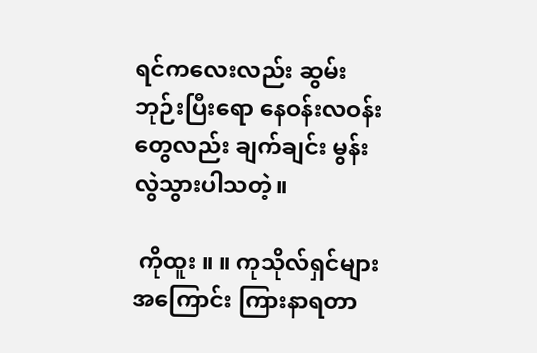ရင်ကလေးလည်း ဆွမ်းဘုဉ်းပြီးရော နေဝန်းလဝန်းတွေလည်း ချက်ချင်း မွန်းလွဲသွားပါသတဲ့။

 ကိုထူး ။ ။ ကုသိုလ်ရှင်များအကြောင်း ကြားနာရတာ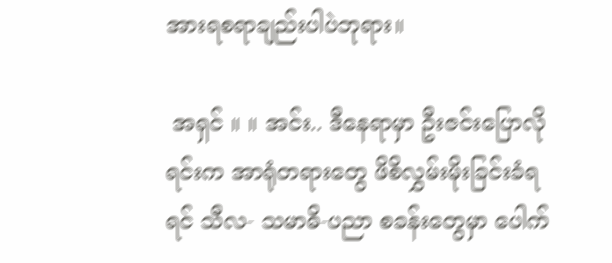အားရစရာချည်းပါပဲဘုရား။

 အရှင် ။ ။ အင်း.. ဒီနေရာမှာ ဦးဇင်းပြောလိုရင်းက အာရုံတရားတွေ ဖိစိလွှမ်းမိုးခြင်းခံရရင် သီလ- သမာဓိ-ပညာ စခန်းတွေမှာ ပေါက်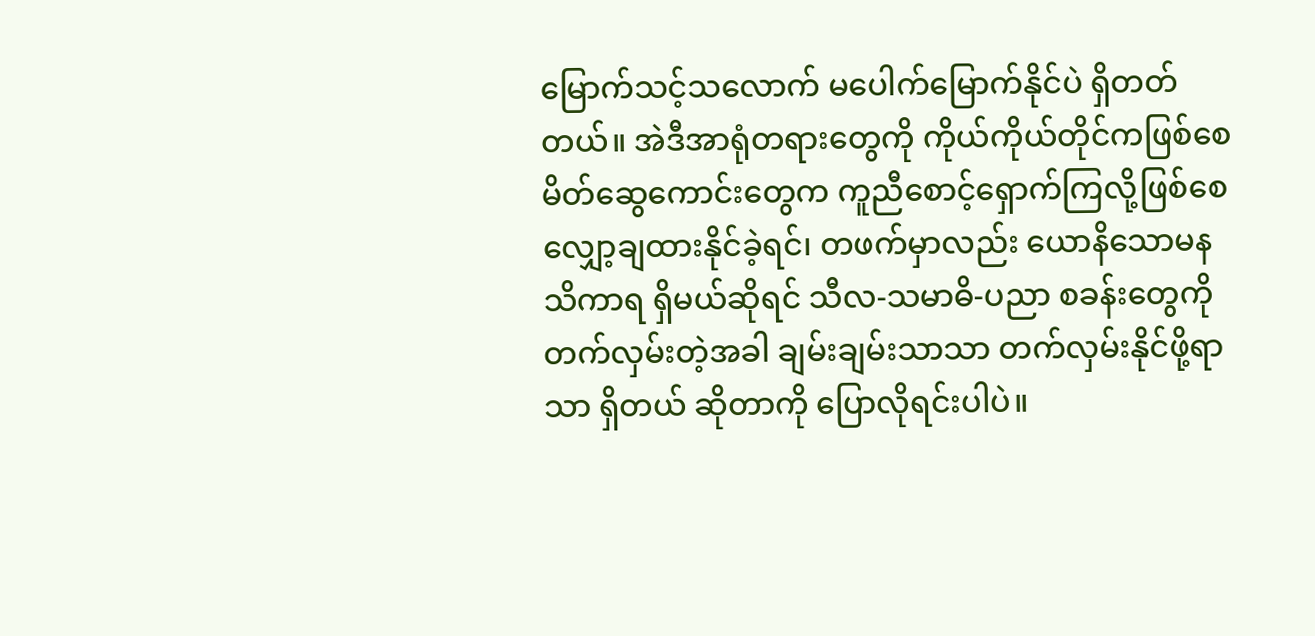မြောက်သင့်သလောက် မပေါက်မြောက်နိုင်ပဲ ရှိတတ်တယ်။ အဲဒီအာရုံတရားတွေကို ကိုယ်ကိုယ်တိုင်ကဖြစ်စေ မိတ်ဆွေကောင်းတွေက ကူညီစောင့်ရှောက်ကြလို့ဖြစ်စေ လျှော့ချထားနိုင်ခဲ့ရင်၊ တဖက်မှာလည်း ယောနိသောမနသိကာရ ရှိမယ်ဆိုရင် သီလ-သမာဓိ-ပညာ စခန်းတွေကို တက်လှမ်းတဲ့အခါ ချမ်းချမ်းသာသာ တက်လှမ်းနိုင်ဖို့ရာသာ ရှိတယ် ဆိုတာကို ပြောလိုရင်းပါပဲ။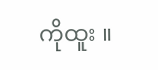ကိုထူး ။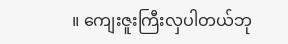။ ကျေးဇူးကြီးလှပါတယ်ဘု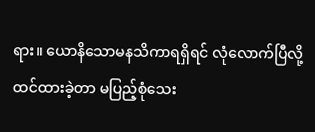ရား။ ယောနိသောမနသိကာရရှိရင် လုံလောက်ပြီလို့ထင်ထားခဲ့တာ မပြည့်စုံသေး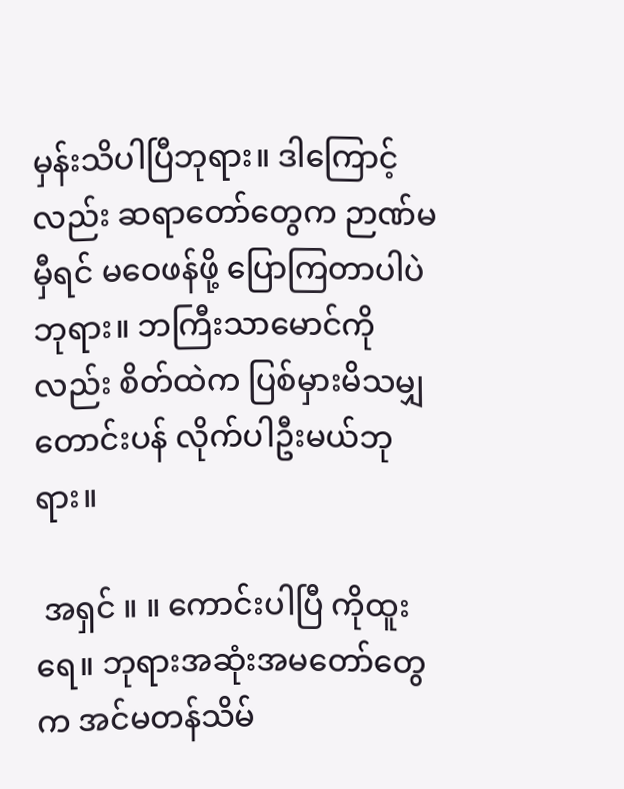မှန်းသိပါပြီဘုရား။ ဒါကြောင့်လည်း ဆရာတော်တွေက ဉာဏ်မမှီရင် မဝေဖန်ဖို့ ပြောကြတာပါပဲဘုရား။ ဘကြီးသာမောင်ကိုလည်း စိတ်ထဲက ပြစ်မှားမိသမျှ တောင်းပန် လိုက်ပါဦးမယ်ဘုရား။

 အရှင် ။ ။ ကောင်းပါပြီ ကိုထူးရေ။ ဘုရားအဆုံးအမတော်တွေက အင်မတန်သိမ်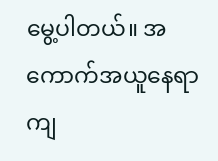မွေ့ပါတယ်။ အကောက်အယူနေရာ ကျ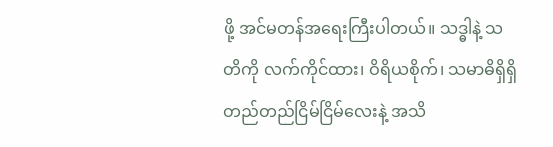ဖို့ အင်မတန်အရေးကြီးပါတယ်။ သဒ္ဓါနဲ့ သတိကို လက်ကိုင်ထား၊ ဝိရိယစိုက်၊ သမာဓိရှိရှိ တည်တည်ငြိမ်ငြိမ်လေးနဲ့ အသိ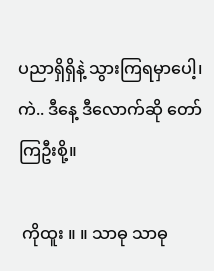ပညာရှိရှိနဲ့ သွားကြရမှာပေါ့၊ ကဲ.. ဒီနေ့ ဒီလောက်ဆို တော်ကြဦးစို့။

 ကိုထူး ။ ။ သာဓု သာဓု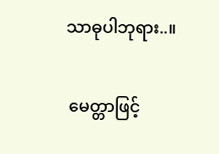သာဓုပါဘုရား..။

 မေတ္တာဖြင့်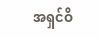အရှင်ဝိ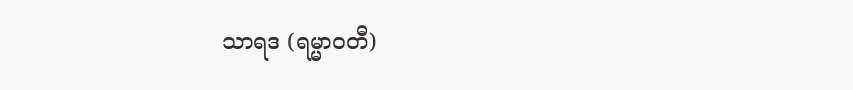သာရဒ (ရမ္မာဝတီ)